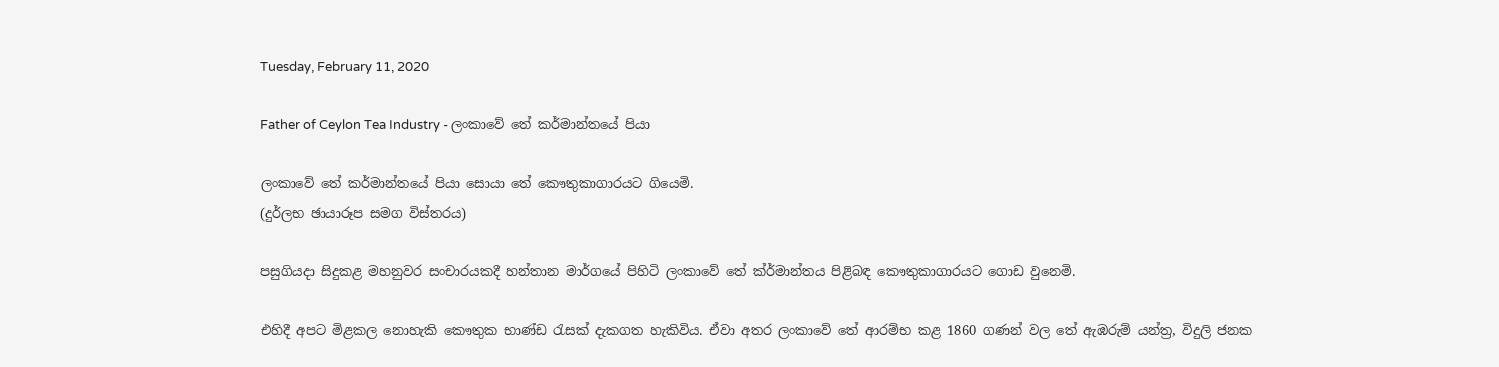Tuesday, February 11, 2020

Father of Ceylon Tea Industry - ලංකාවේ තේ කර්මාන්තයේ පියා

ලංකාවේ තේ කර්මාන්තයේ පියා සොයා තේ කෞතුකාගාරයට ගියෙමි.
(දුර්ලභ ඡායාරූප සමග විස්තරය)

පසුගියදා සිදුකළ මහනුවර සංචාරයකදී හන්තාන මාර්ගයේ පිහිටි ලංකාවේ තේ ක්ර්මාන්තය පිළිබඳ කෞතුකාගාරයට ගොඩ වුනෙමි.

එහිදී අපට මිළකල නොහැකි කෞතුක භාණ්ඩ රැසක් දැකගත හැකිවිය. ඒවා අතර ලංකාවේ තේ ආරම්භ කළ 1860 ගණන් වල තේ ඇඹරුම් යන්ත්‍ර, විදුලි ජනක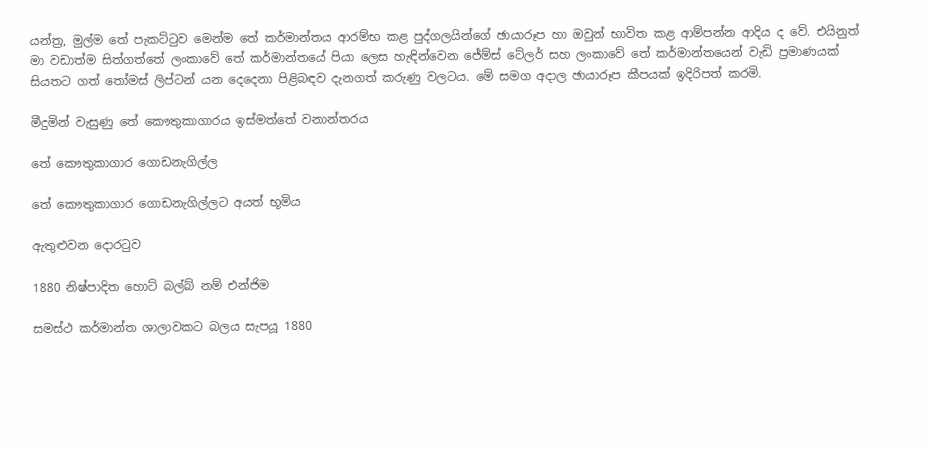යන්ත්‍ර, මුල්ම තේ පැකට්ටුව මෙන්ම තේ කර්මාන්තය ආරම්භ කළ පුද්ගලයින්ගේ ඡායාරූප හා ඔවුන් භාවිත කළ ආම්පන්න ආදිය ද වේ. එයිනුත් මා වඩාත්ම සිත්ගත්තේ ලංකාවේ තේ කර්මාන්තයේ පියා ලෙස හැඳින්වෙන ජේම්ස් ටේලර් සහ ලංකාවේ තේ කර්මාන්තයෙන් වැඩි ප්‍රමාණයක් සියතට ගත් තෝමස් ලිප්ටන් යන දෙදෙනා පිළිබඳව දැනගත් කරුණු වලටය. මේ සමග අදාල ඡායාරූප කීපයක් ඉදිරිපත් කරමි.

මීදුමින් වැසුණු තේ කෞතුකාගාරය ඉස්මත්තේ වනාන්තරය

තේ කෞතුකාගාර ගොඩනැගිල්ල

තේ කෞතුකාගාර ගොඩනැගිල්ලට අයත් භූමිය

ඇතුළුවන දොරටුව

1880 නිෂ්පාදිත හොට් බල්බ් නම් එන්ජිම

සමස්ථ කර්මාන්ත ශාලාවකට බලය සැපයූ 1880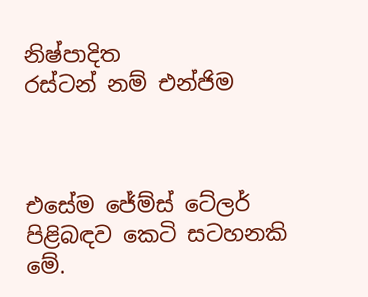නිෂ්පාදිත
රස්ටන් නම් එන්ජිම



එසේම ජේම්ස් ටේලර් පිළිබඳව කෙටි සටහනකි මේ.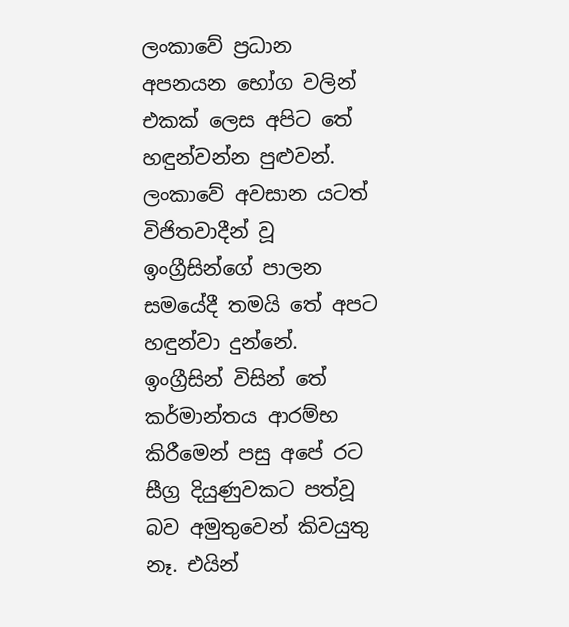ලංකාවේ ප්‍රධාන අපනයන භෝග වලින් එකක් ලෙස අපිට තේ හඳුන්වන්න පුළුවන්. ලංකාවේ අවසාන යටත් විජිතවාදීන් වූ ඉංග්‍රීසින්ගේ පාලන සමයේදී තමයි තේ අපට හඳුන්වා දුන්නේ. ඉංග්‍රීසින් විසින් තේ කර්මාන්තය ආරම්භ කිරීමෙන් පසු අපේ රට සීග්‍ර දියුණුවකට පත්වූ බව අමුතුවෙන් කිවයුතු නෑ. එයින්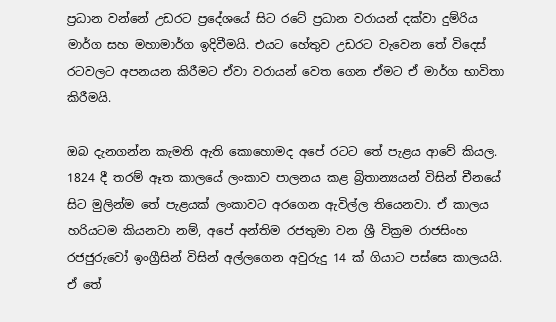ප්‍රධාන වන්නේ උඩරට ප්‍රදේශයේ සිට රටේ ප්‍රධාන වරායන් දක්වා දුම්රිය මාර්ග සහ මහාමාර්ග ඉදිවීමයි. එයට හේතුව උඩරට වැවෙන තේ විදෙස් රටවලට අපනයන කිරීමට ඒවා වරායන් වෙත ගෙන ඒමට ඒ මාර්ග භාවිතා කිරීමයි.

ඔබ දැනගන්න කැමති ඇති කොහොමද අපේ රටට තේ පැළය ආවේ කියල. 1824 දී තරම් ඈත කාලයේ ලංකාව පාලනය කළ බ්‍රිතාන්‍යයන් විසින් චීනයේ සිට මුලින්ම තේ පැළයක් ලංකාවට අරගෙන ඇවිල්ල තියෙනවා. ඒ කාලය හරියටම කියනවා නම්, අපේ අන්තිම රජතුමා වන ශ්‍රී වික්‍රම රාජසිංහ රජජුරුවෝ ඉංග්‍රීසින් විසින් අල්ලගෙන අවුරුදු 14 ක් ගියාට පස්සෙ කාලයයි. ඒ තේ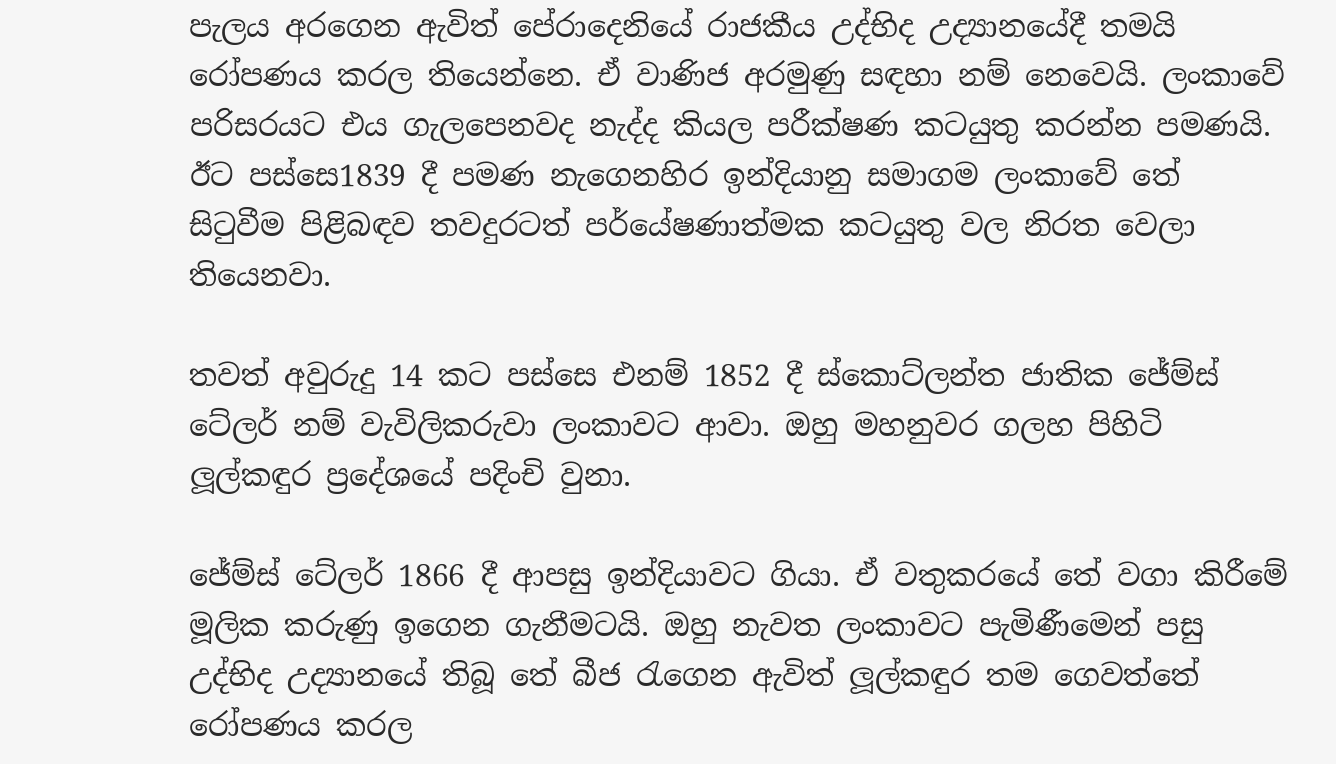පැලය අරගෙන ඇවිත් පේරාදෙනියේ රාජකීය උද්භිද උද්‍යානයේදී තමයි රෝපණය කරල තියෙන්නෙ. ඒ වාණිජ අරමුණු සඳහා නම් නෙවෙයි. ලංකාවේ පරිසරයට එය ගැලපෙනවද නැද්ද කියල පරීක්ෂණ කටයුතු කරන්න පමණයි. ඊට පස්සෙ1839 දී පමණ නැගෙනහිර ඉන්දියානු සමාගම ලංකාවේ තේ සිටුවීම පිළිබඳව තවදුරටත් පර්යේෂණාත්මක කටයුතු වල නිරත වෙලා තියෙනවා.

තවත් අවුරුදු 14 කට පස්සෙ එනම් 1852 දී ස්කොට්ලන්ත ජාතික ජේම්ස් ටේලර් නම් වැවිලිකරුවා ලංකාවට ආවා. ඔහු මහනුවර ගලහ පිහිටි ලූල්කඳුර ප්‍රදේශයේ පදිංචි වුනා.

ජේම්ස් ටේලර් 1866 දී ආපසු ඉන්දියාවට ගියා. ඒ වතුකරයේ තේ වගා කිරීමේ මූලික කරුණු ඉගෙන ගැනීමටයි. ඔහු නැවත ලංකාවට පැමිණීමෙන් පසු උද්භිද උද්‍යානයේ තිබූ තේ බීජ රැගෙන ඇවිත් ලූල්කඳුර තම ගෙවත්තේ රෝපණය කරල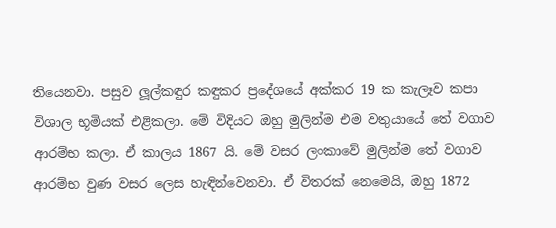තියෙනවා. පසුව ලූල්කඳුර කඳුකර ප්‍රදේශයේ අක්කර 19 ක කැලෑව කපා විශාල භූමියක් එළිකලා. මේ විදියට ඔහු මුලින්ම එම වතුයායේ තේ වගාව ආරම්භ කලා. ඒ කාලය 1867 යි. මේ වසර ලංකාවේ මුලින්ම තේ වගාව ආරම්භ වුණ වසර ලෙස හැඳින්වෙනවා. ඒ විතරක් නෙමෙයි, ඔහු 1872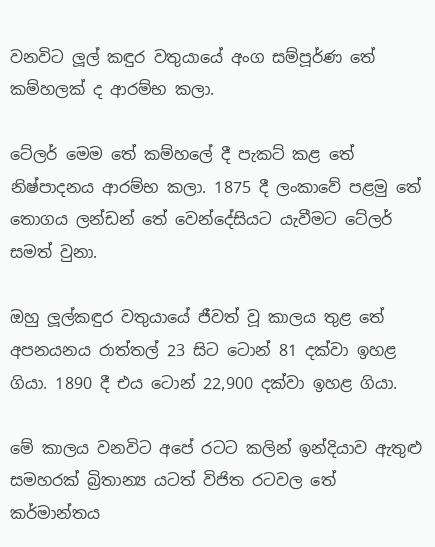වනවිට ලූල් කඳුර වතුයායේ අංග සම්පූර්ණ තේ කම්හලක් ද ආරම්භ කලා.

ටේලර් මෙම තේ කම්හලේ දී පැකට් කළ තේ නිෂ්පාදනය ආරම්භ කලා. 1875 දී ලංකාවේ පළමු තේ තොගය ලන්ඩන් තේ වෙන්දේසියට යැවීමට ටේලර් සමත් වුනා.

ඔහු ලූල්කඳුර වතුයායේ ජීවත් වූ කාලය තුළ තේ අපනයනය රාත්තල් 23 සිට ටොන් 81 දක්වා ඉහළ ගියා. 1890 දී එය ටොන් 22,900 දක්වා ඉහළ ගියා.

මේ කාලය වනවිට අපේ රටට කලින් ඉන්දියාව ඇතුළු සමහරක් බ්‍රිතාන්‍ය යටත් විජිත රටවල තේ කර්මාන්තය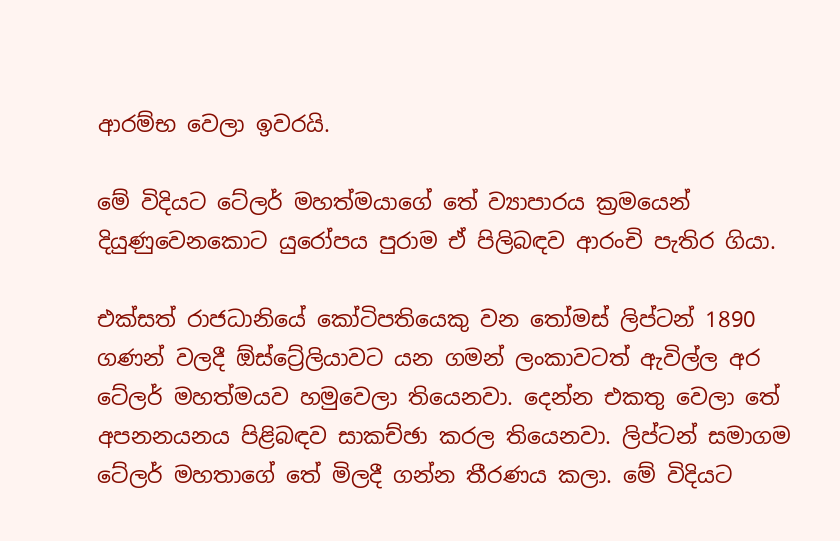ආරම්භ වෙලා ඉවරයි.

මේ විදියට ටේලර් මහත්මයාගේ තේ ව්‍යාපාරය ක්‍රමයෙන් දියුණුවෙනකොට යුරෝපය පුරාම ඒ පිලිබඳව ආරංචි පැතිර ගියා.

එක්සත් රාජධානියේ කෝටිපතියෙකු වන තෝමස් ලිප්ටන් 1890 ගණන් වලදී ඕස්ට්‍රේලියාවට යන ගමන් ලංකාවටත් ඇවිල්ල අර ටේලර් මහත්මයව හමුවෙලා තියෙනවා. දෙන්න එකතු වෙලා තේ අපනනයනය පිළිබඳව සාකච්ඡා කරල තියෙනවා. ලිප්ටන් සමාගම ටේලර් මහතාගේ තේ මිලදී ගන්න තීරණය කලා. මේ විදියට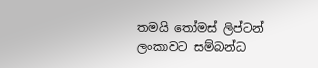තමයි තෝමස් ලිප්ටන් ලංකාවට සම්බන්ධ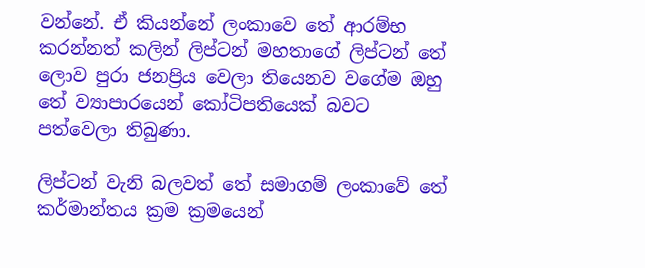වන්නේ. ඒ කියන්නේ ලංකාවෙ තේ ආරම්භ කරන්නත් කලින් ලිප්ටන් මහතාගේ ලිප්ටන් තේ ලොව පුරා ජනප්‍රිය වෙලා තියෙනව වගේම ඔහු තේ ව්‍යාපාරයෙන් කෝටිපතියෙක් බවට පත්වෙලා තිබුණා.

ලිප්ටන් වැනි බලවත් තේ සමාගම් ලංකාවේ තේ කර්මාන්තය ක්‍රම ක්‍රමයෙන්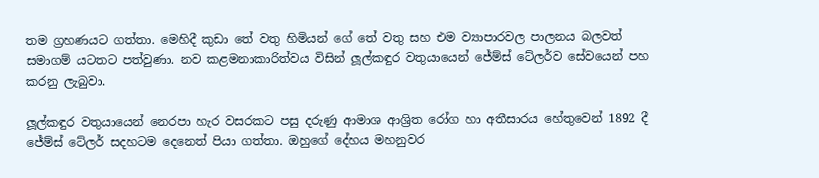තම ග්‍රහණයට ගත්තා. මෙහිදී කුඩා තේ වතු හිමියන් ගේ තේ වතු සහ එම ව්‍යාපාරවල පාලනය බලවත් සමාගම් යටතට පත්වුණා. නව කළමනාකාරිත්වය විසින් ලූල්කඳුර වතුයායෙන් ජේම්ස් ටේලර්ව සේවයෙන් පහ කරනු ලැබුවා.

ලූල්කඳුර වතුයායෙන් නෙරපා හැර වසරකට පසු දරුණු ආමාශ ආශ්‍රිත රෝග හා අතීසාරය හේතුවෙන් 1892 දී ජේම්ස් ටේලර් සදහටම දෙනෙත් පියා ගත්තා. ඔහුගේ දේහය මහනුවර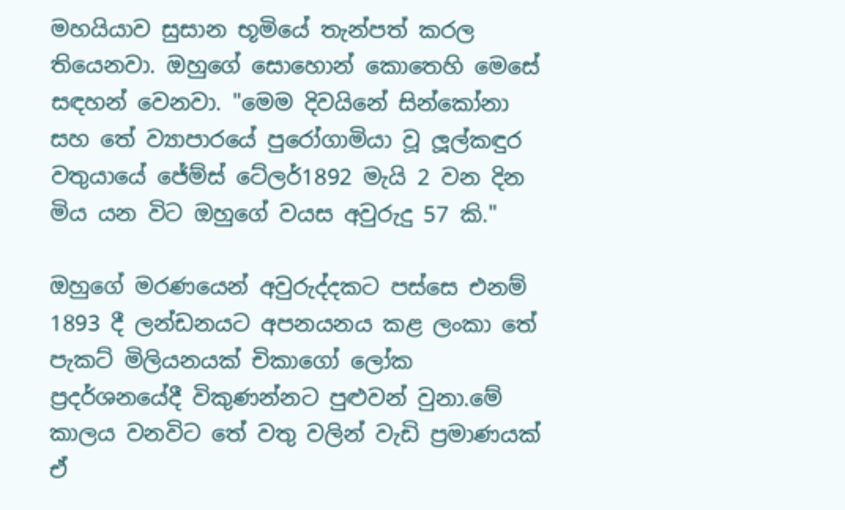මහයියාව සුසාන භූමියේ තැන්පත් කරල තියෙනවා. ඔහුගේ සොහොන් කොතෙහි මෙසේ සඳහන් වෙනවා. "මෙම දිවයිනේ සින්කෝනා සහ තේ ව්‍යාපාරයේ පුරෝගාමියා වූ ලූල්කඳුර වතුයායේ ජේම්ස් ටේලර්1892 මැයි 2 වන දින මිය යන විට ඔහුගේ වයස අවුරුදු 57 කි."

ඔහුගේ මරණයෙන් අවුරුද්දකට පස්සෙ එනම් 1893 දී ලන්ඩනයට අපනයනය කළ ලංකා තේ පැකට් මිලියනයක් චිකාගෝ ලෝක ප්‍රදර්ශනයේදී විකුණන්නට පුළුවන් වුනා.මේ කාලය වනවිට තේ වතු වලින් වැඩි ප්‍රමාණයක් ඒ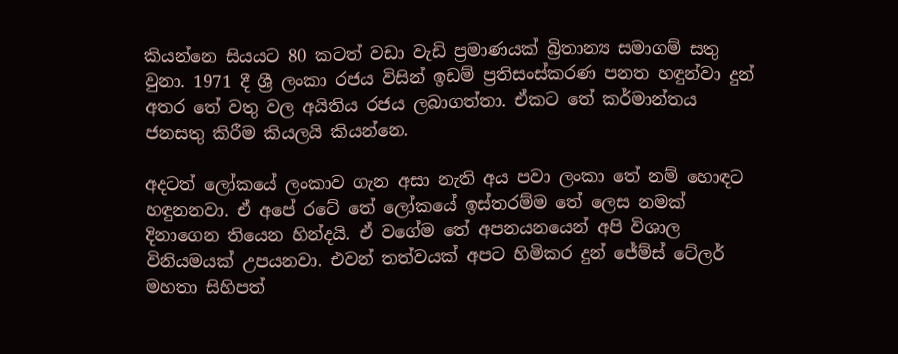කියන්නෙ සියයට 80 කටත් වඩා වැඩි ප්‍රමාණයක් බ්‍රිතාන්‍ය සමාගම් සතු වුනා. 1971 දී ශ්‍රී ලංකා රජය විසින් ඉඩම් ප්‍රතිසංස්කරණ පනත හඳුන්වා දුන් අතර තේ වතු වල අයිතිය රජය ලබාගත්තා. ඒකට තේ කර්මාන්තය ජනසතු කිරීම කියලයි කියන්නෙ.

අදටත් ලෝකයේ ලංකාව ගැන අසා නැති අය පවා ලංකා තේ නම් හොඳට හඳුනනවා. ඒ අපේ රටේ තේ ලෝකයේ ඉස්තරම්ම තේ ලෙස නමක් දිනාගෙන තියෙන හින්දයි. ඒ වගේම තේ අපනයනයෙන් අපි විශාල විනියමයක් උපයනවා. එවන් තත්වයක් අපට හිමිකර දුන් ජේම්ස් ටේලර් මහතා සිහිපත්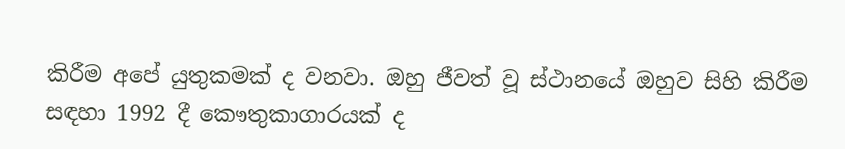කිරීම අපේ යුතුකමක් ද වනවා. ඔහු ජීවත් වූ ස්ථානයේ ඔහුව සිහි කිරීම සඳහා 1992 දී කෞතුකාගාරයක් ද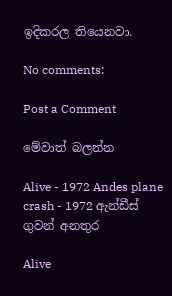ඉදිකරල තියෙනවා.

No comments:

Post a Comment

මේවාත් බලන්න

Alive - 1972 Andes plane crash - 1972 ඇන්ඩීස් ගුවන් අනතුර

Alive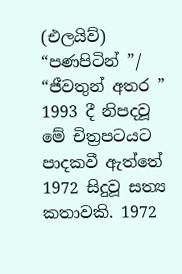(එලයිව්) “පණපිටින් ”/ “ජීවතුන් අතර ” 1993 දී නිපදවූ මේ චිත්‍රපටයට පාදකවී ඇත්තේ 1972 සිදුවූ සත්‍ය කතාවකි. 1972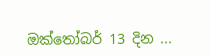ඔක්තෝබර් 13 දින ...